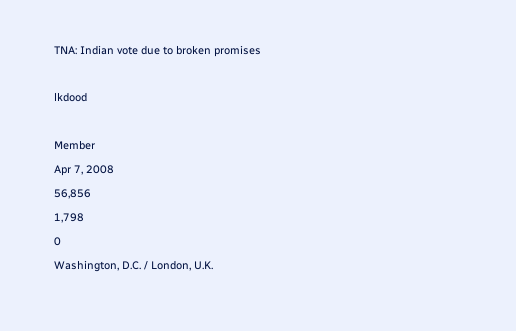TNA: Indian vote due to broken promises

lkdood

Member
Apr 7, 2008
56,856
1,798
0
Washington, D.C. / London, U.K.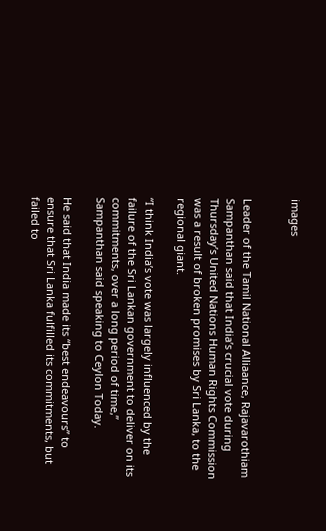images


Leader of the Tamil National Alliaance, Rajavarothiam Sampanthan said that India’s crucial vote during Thursday’s United Nations Human Rights Commission was a result of broken promises by Sri Lanka, to the regional giant.

“I think India’s vote was largely influenced by the failure of the Sri Lankan government to deliver on its commitments, over a long period of time,” Sampanthan said speaking to Ceylon Today.

He said that India made its “best endeavours” to ensure that Sri Lanka fulfilled its commitments, but failed to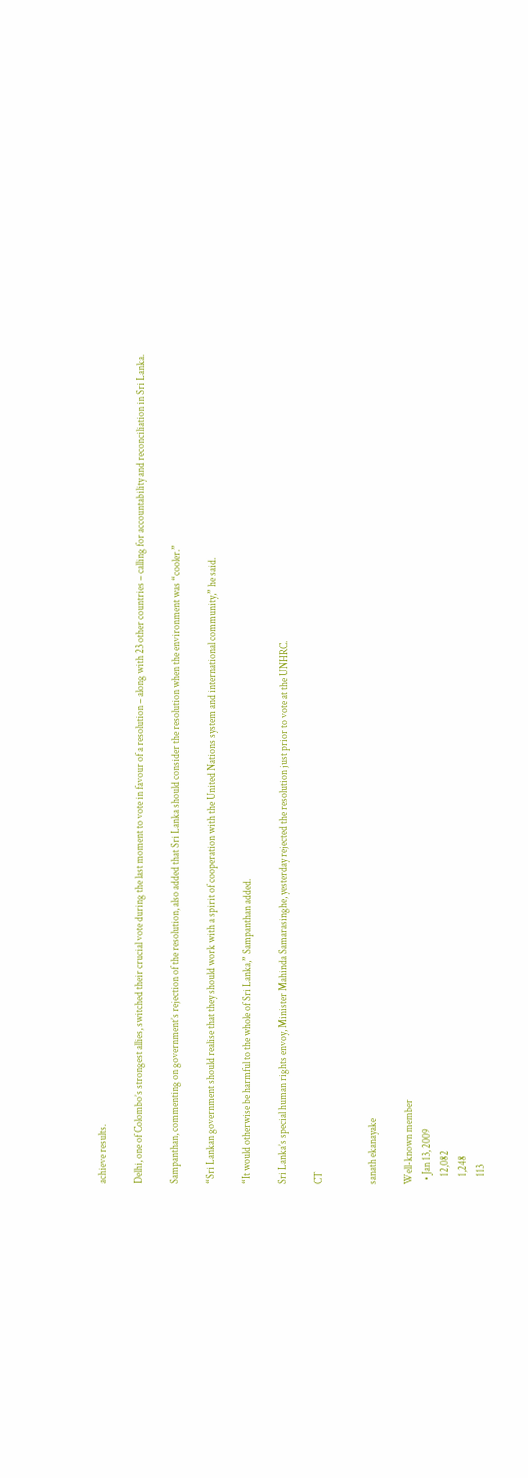achieve results.

Delhi, one of Colombo’s strongest allies, switched their crucial vote during the last moment to vote in favour of a resolution – along with 23 other countries – calling for accountability and reconciliation in Sri Lanka.

Sampanthan, commenting on government’s rejection of the resolution, also added that Sri Lanka should consider the resolution when the environment was “cooler.”

“Sri Lankan government should realise that they should work with a spirit of cooperation with the United Nations system and international community,” he said.

“It would otherwise be harmful to the whole of Sri Lanka,” Sampanthan added.

Sri Lanka’s special human rights envoy, Minister Mahinda Samarasinghe, yesterday rejected the resolution just prior to vote at the UNHRC.

CT


sanath ekanayake

Well-known member
  • Jan 13, 2009
    12,082
    1,248
    113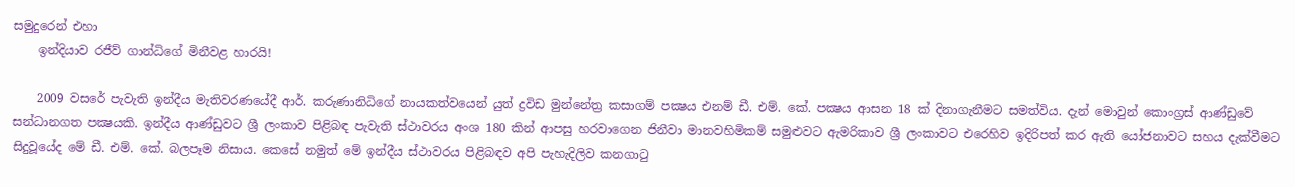සමුදුරෙන් එහා
    ඉන්දියාව රජීව් ගාන්ධිගේ මිනීවළ හාරයි!

    2009 වසරේ පැවැති ඉන්දීය මැතිවරණයේදී ආර්. කරුණානිධිගේ නායකත්වයෙන් යුත් ද්‍රවිඩ මුන්නේත්‍ර කසාගම් පක්‍ෂය එනම් ඩී. එම්. කේ. පක්‍ෂය ආසන 18 ක්‌ දිනාගැනීමට සමත්විය. දැන් මොවුන් කොංග්‍රස්‌ ආණ්‌ඩුවේ සන්ධානගත පක්‍ෂයකි. ඉන්දීය ආණ්‌ඩුවට ශ්‍රී ලංකාව පිළිබඳ පැවැති ස්‌ථාවරය අංශ 180 කින් ආපසු හරවාගෙන ජිනීවා මානවහිමිකම් සමුළුවට ඇමරිකාව ශ්‍රී ලංකාවට එරෙහිව ඉදිරිපත් කර ඇති යෝජනාවට සහය දැක්‌වීමට සිදුවූයේද මේ ඩී. එම්. කේ. බලපෑම නිසාය. කෙසේ නමුත් මේ ඉන්දීය ස්‌ථාවරය පිළිබඳව අපි පැහැදිලිව කනගාටු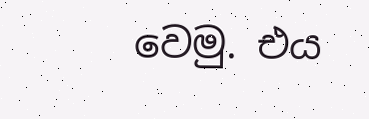වෙමු. එය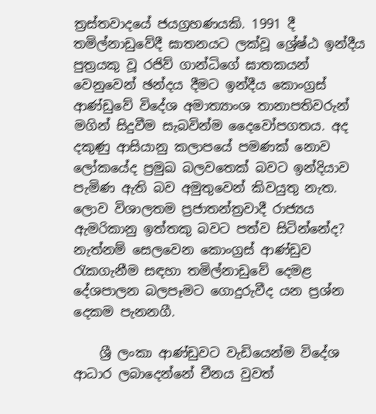ත්‍රස්‌තවාදයේ ජයග්‍රහණයකි. 1991 දී තමිල්නාඩුවේදී ඝාතනයට ලක්‌වූ ශ්‍රේෂ්ඨ ඉන්දීය පුත්‍රයකු වූ රජිව් ගාන්ධිගේ ඝාතකයන් වෙනුවෙන් ඡන්දය දීමට ඉන්දීය කොංග්‍රස්‌ ආණ්‌ඩුවේ විදේශ අමාත්‍යාංශ තානාපතිවරුන් මගින් සිදුවීම සැබවින්ම දෛවෝපගතය. අද දකුණු ආසියානු කලාපයේ පමණක්‌ නොව ලෝකයේද ප්‍රමුඛ බලවතෙක්‌ බවට ඉන්දියාව පැමිණ ඇති බව අමුතුවෙන් කිවයුතු නැත. ලොව විශාලතම ප්‍රජාතන්ත්‍රවාදී රාජ්‍යය ඇමරිකානු ඉත්තකු බවට පත්ව සිටින්නේද? නැත්නම් සෙලවෙන කොංග්‍රස්‌ ආණ්‌ඩුව රැකගැනීම සඳහා තමිල්නාඩුවේ දෙමළ දේශපාලන බලපෑමට ගොදුරුවීද යන ප්‍රශ්න දෙකම පැනනගී.

    ශ්‍රී ලංකා ආණ්‌ඩුවට වැඩියෙන්ම විදේශ ආධාර ලබාදෙන්නේ චීනය වුවත්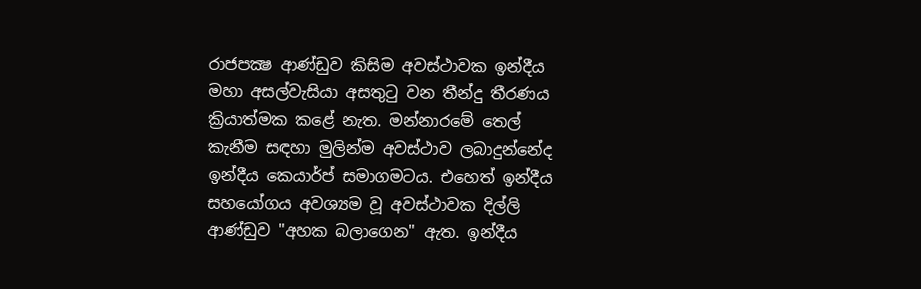රාජපක්‍ෂ ආණ්‌ඩුව කිසිම අවස්‌ථාවක ඉන්දීය මහා අසල්වැසියා අසතුටු වන තීන්දු තීරණය ක්‍රියාත්මක කළේ නැත. මන්නාරමේ තෙල් කැනීම සඳහා මුලින්ම අවස්‌ථාව ලබාදුන්නේද ඉන්දීය කෙයාර්ප් සමාගමටය. එහෙත් ඉන්දීය සහයෝගය අවශ්‍යම වූ අවස්‌ථාවක දිල්ලි ආණ්‌ඩුව "අහක බලාගෙන" ඇත. ඉන්දීය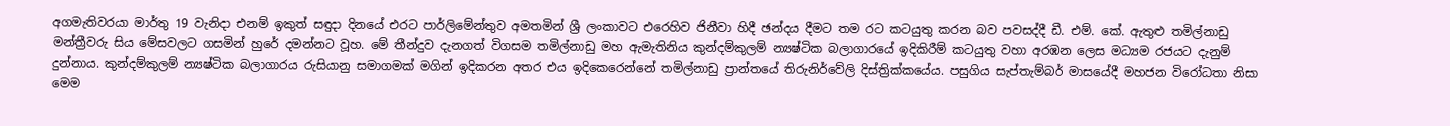අගමැතිවරයා මාර්තු 19 වැනිදා එනම් ඉකුත් සඳුදා දිනයේ එරට පාර්ලිමේන්තුව අමතමින් ශ්‍රී ලංකාවට එරෙහිව ජිනීවා හිදී ඡන්දය දීමට තම රට කටයුතු කරන බව පවසද්දී ඩී. එම්. කේ. ඇතුළු තමිල්නාඩු මන්ත්‍රීවරු සිය මේසවලට ගසමින් හුරේ දමන්නට වූහ. මේ තීන්දුව දැනගත් විගසම තමිල්නාඩු මහ ඇමැතිනිය කුන්දම්කුලම් න්‍යෂ්ටික බලාගාරයේ ඉදිකිරීම් කටයුතු වහා අරඹන ලෙස මධ්‍යම රජයට දැනුම් දුන්නාය. කුන්දම්කුලම් න්‍යෂ්ටික බලාගාරය රුසියානු සමාගමක්‌ මගින් ඉදිකරන අතර එය ඉදිකෙරෙන්නේ තමිල්නාඩු ප්‍රාන්තයේ තිරුනිර්වේලි දිස්‌ත්‍රික්‌කයේය. පසුගිය සැප්තැම්බර් මාසයේදී මහජන විරෝධතා නිසා මෙම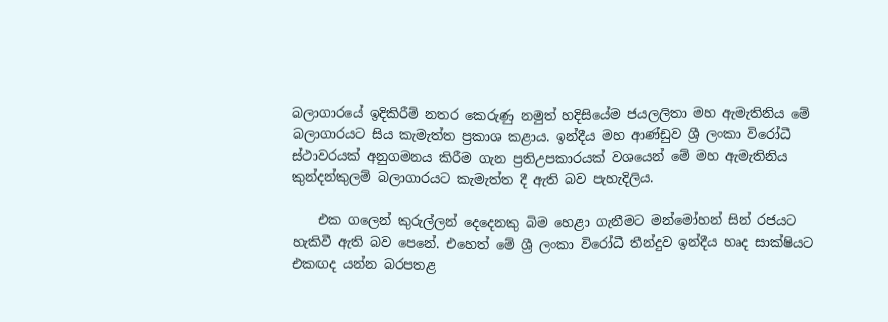බලාගාරයේ ඉදිකිරීම් නතර කෙරුණු නමුත් හදිසියේම ජයලලිතා මහ ඇමැතිනිය මේ බලාගාරයට සිය කැමැත්ත ප්‍රකාශ කළාය. ඉන්දීය මහ ආණ්‌ඩුව ශ්‍රී ලංකා විරෝධී ස්‌ථාවරයක්‌ අනුගමනය කිරීම ගැන ප්‍රතිඋපකාරයක්‌ වශයෙන් මේ මහ ඇමැතිනිය කුන්දන්කුලම් බලාගාරයට කැමැත්ත දී ඇති බව පැහැදිලිය.

    එක ගලෙන් කුරුල්ලන් දෙදෙනකු බිම හෙළා ගැනීමට මන්මෝහන් සින් රජයට හැකිවී ඇති බව පෙනේ. එහෙත් මේ ශ්‍රී ලංකා විරෝධී තීන්දුව ඉන්දීය හෘද සාක්‌ෂියට එකඟද යන්න බරපතළ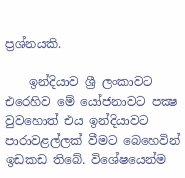ප්‍රශ්නයකි.

    ඉන්දියාව ශ්‍රී ලංකාවට එරෙහිව මේ යෝජනාවට පක්‍ෂ වුවහොත් එය ඉන්දියාවට පාරාවළල්ලක්‌ වීමට බෙහෙවින් ඉඩකඩ තිබේ. විශේෂයෙන්ම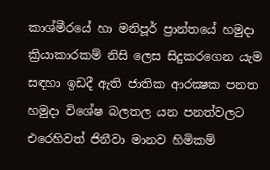කාශ්මීරයේ හා මනිපූර් ප්‍රාන්තයේ හමුදා ක්‍රියාකාරකම් නිසි ලෙස සිදුකරගෙන යැම සඳහා ඉඩදී ඇති ජාතික ආරක්‍ෂක පනත හමුදා විශේෂ බලතල යන පනත්වලට එරෙහිවත් ජිනීවා මානව හිමිකම්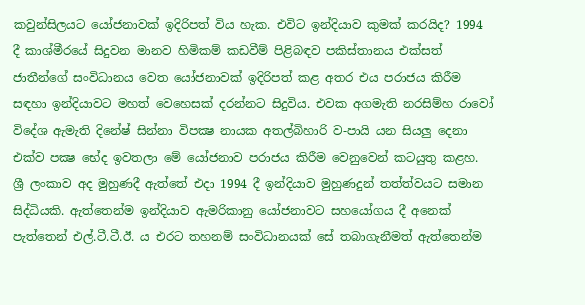කවුන්සිලයට යෝජනාවක්‌ ඉදිරිපත් විය හැක. එවිට ඉන්දියාව කුමක්‌ කරයිද? 1994 දී කාශ්මීරයේ සිදුවන මානව හිමිකම් කඩවීම් පිළිබඳව පකිස්‌තානය එක්‌සත් ජාතීන්ගේ සංවිධානය වෙත යෝජනාවක්‌ ඉදිරිපත් කළ අතර එය පරාජය කිරීම සඳහා ඉන්දියාවට මහත් වෙහෙසක්‌ දරන්නට සිදුවිය. එවක අගමැති නරසිම්හ රාවෝ විදේශ ඇමැති දිනේෂ් සින්නා විපක්‍ෂ නායක අතල්බිහාරි ව-පායි යන සියලු දෙනා එක්‌ව පක්‍ෂ භේද ඉවතලා මේ යෝජනාව පරාජය කිරීම වෙනුවෙන් කටයුතු කළහ. ශ්‍රී ලංකාව අද මුහුණදී ඇත්තේ එදා 1994 දී ඉන්දියාව මුහුණදුන් තත්ත්වයට සමාන සිද්ධියකි. ඇත්තෙන්ම ඉන්දියාව ඇමරිකානු යෝජනාවට සහයෝගය දී අනෙක්‌ පැත්තෙන් එල්.ටී.ටී.ඊ. ය එරට තහනම් සංවිධානයක්‌ සේ තබාගැනීමත් ඇත්තෙන්ම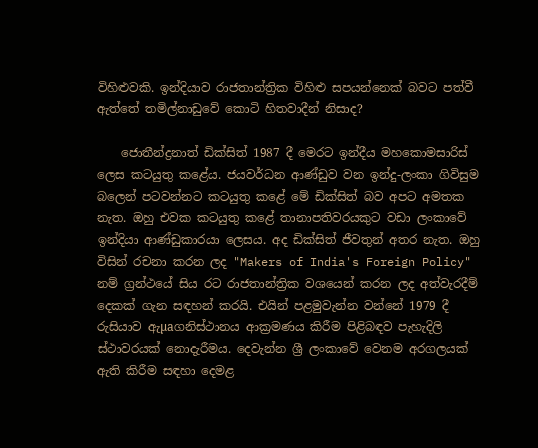විහිළුවකි. ඉන්දියාව රාජතාන්ත්‍රික විහිළු සපයන්නෙක්‌ බවට පත්වී ඇත්තේ තමිල්නාඩුවේ කොටි හිතවාදීන් නිසාද?

    ජොතීන්ද්‍රනාත් ඩික්‌සිත් 1987 දී මෙරට ඉන්දීය මහකොමසාරිස්‌ ලෙස කටයුතු කළේය. ජයවර්ධන ආණ්‌ඩුව වන ඉන්දු-ලංකා ගිවිසුම බලෙන් පටවන්නට කටයුතු කළේ මේ ඩික්‌සිත් බව අපට අමතක නැත. ඔහු එවක කටයුතු කළේ තානාපතිවරයකුට වඩා ලංකාවේ ඉන්දියා ආණ්‌ඩුකාරයා ලෙසය. අද ඩික්‌සිත් ජීවතුන් අතර නැත. ඔහු විසින් රචනා කරන ලද "Makers of India's Foreign Policy" නම් ග්‍රන්ථයේ සිය රට රාජතාන්ත්‍රික වශයෙන් කරන ලද අත්වැරදීම් දෙකක්‌ ගැන සඳහන් කරයි. එයින් පළමුවැන්න වන්නේ 1979 දී රුසියාව ඇµaගනිස්‌ථානය ආක්‍රමණය කිරීම පිළිබඳව පැහැදිලි ස්‌ථාවරයක්‌ නොදැරීමය. දෙවැන්න ශ්‍රී ලංකාවේ වෙනම අරගලයක්‌ ඇති කිරීම සඳහා දෙමළ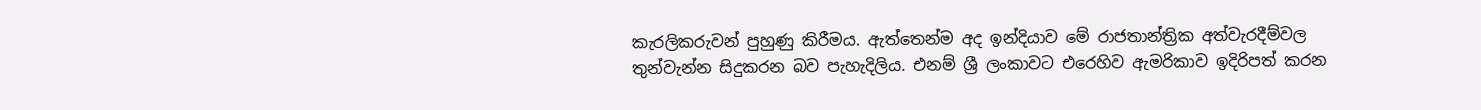කැරලිකරුවන් පුහුණු කිරීමය. ඇත්තෙන්ම අද ඉන්දියාව මේ රාජතාන්ත්‍රික අත්වැරදීම්වල තුන්වැන්න සිදුකරන බව පැහැදිලිය. එනම් ශ්‍රී ලංකාවට එරෙහිව ඇමරිකාව ඉදිරිපත් කරන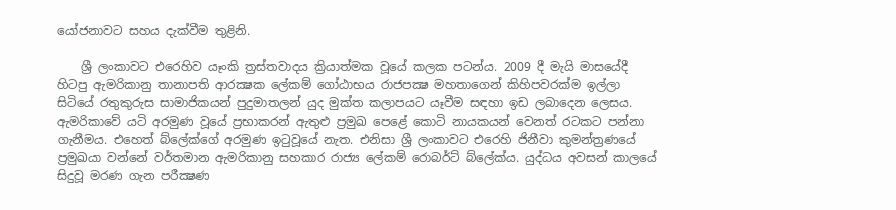යෝජනාවට සහය දැක්‌වීම තුළිනි.

    ශ්‍රී ලංකාවට එරෙහිව යෑංකි ත්‍රස්‌තවාදය ක්‍රියාත්මක වූයේ කලක පටන්ය. 2009 දී මැයි මාසයේදී හිටපු ඇමරිකානු තානාපති ආරක්‍ෂක ලේකම් ගෝඨාභය රාජපක්‍ෂ මහතාගෙන් කිහිපවරක්‌ම ඉල්ලා සිටියේ රතුකුරුස සාමාජිකයන් පුදුමාතලන් යුද මුක්‌ත කලාපයට යෑවීම සඳහා ඉඩ ලබාදෙන ලෙසය. ඇමරිකාවේ යටි අරමුණ වූයේ ප්‍රභාකරන් ඇතුළු ප්‍රමුඛ පෙළේ කොටි නායකයන් වෙනත් රටකට පන්නා ගැනීමය. එහෙත් බ්ලේක්‌ගේ අරමුණ ඉටුවූයේ නැත. එනිසා ශ්‍රී ලංකාවට එරෙහි ජිනීවා කුමන්ත්‍රණයේ ප්‍රමුඛයා වන්නේ වර්තමාන ඇමරිකානු සහකාර රාජ්‍ය ලේකම් රොබර්ට්‌ බ්ලේක්‌ය. යුද්ධය අවසන් කාලයේ සිදුවූ මරණ ගැන පරීක්‍ෂණ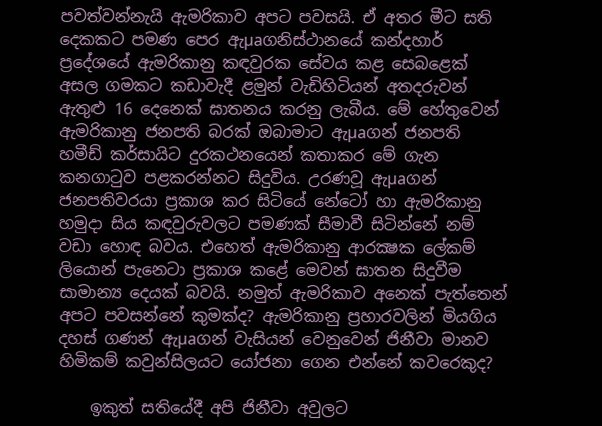පවත්වන්නැයි ඇමරිකාව අපට පවසයි. ඒ අතර මීට සති දෙකකට පමණ පෙර ඇµaගනිස්‌ථානයේ කන්දහාර් ප්‍රදේශයේ ඇමරිකානු කඳවුරක සේවය කළ සෙබළෙක්‌ අසල ගමකට කඩාවැදී ළමුන් වැඩිහිටියන් අතදරුවන් ඇතුළු 16 දෙනෙක්‌ ඝාතනය කරනු ලැබීය. මේ හේතුවෙන් ඇමරිකානු ජනපති බරක්‌ ඔබාමාට ඇµaගන් ජනපති හමීඩ් කර්සායිට දුරකථනයෙන් කතාකර මේ ගැන කනගාටුව පළකරන්නට සිදුවිය. උරණවූ ඇµaගන් ජනපතිවරයා ප්‍රකාශ කර සිටියේ නේටෝ හා ඇමරිකානු හමුදා සිය කඳවුරුවලට පමණක්‌ සීමාවී සිටින්නේ නම් වඩා හොඳ බවය. එහෙත් ඇමරිකානු ආරක්‍ෂක ලේකම් ලියොන් පැනෙටා ප්‍රකාශ කළේ මෙවන් ඝාතන සිදුවීම සාමාන්‍ය දෙයක්‌ බවයි. නමුත් ඇමරිකාව අනෙක්‌ පැත්තෙන් අපට පවසන්නේ කුමක්‌ද? ඇමරිකානු ප්‍රහාරවලින් මියගිය දහස්‌ ගණන් ඇµaගන් වැසියන් වෙනුවෙන් ජිනීවා මානව හිමිකම් කවුන්සිලයට යෝජනා ගෙන එන්නේ කවරෙකුද?

    ඉකුත් සතියේදී අපි ජිනීවා අවුලට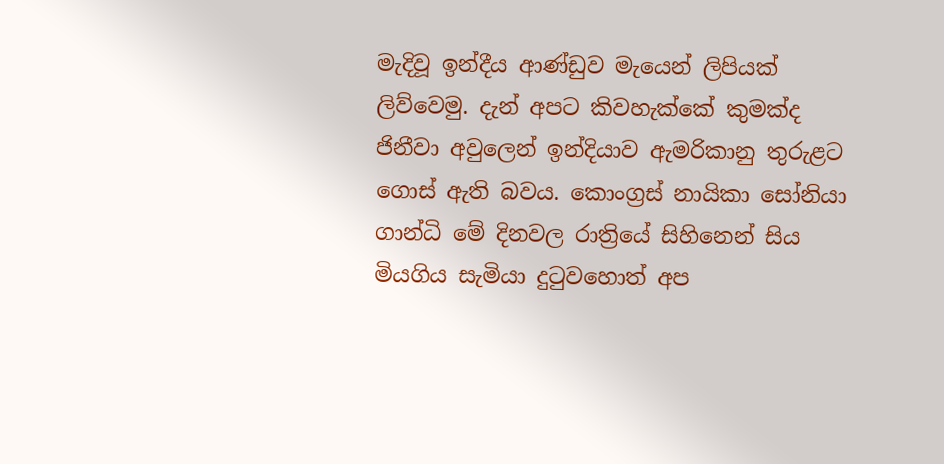මැදිවූ ඉන්දීය ආණ්‌ඩුව මැයෙන් ලිපියක්‌ ලිව්වෙමු. දැන් අපට කිවහැක්‌කේ කුමක්‌ද ජිනීවා අවුලෙන් ඉන්දියාව ඇමරිකානු තුරුළට ගොස්‌ ඇති බවය. කොංග්‍රස්‌ නායිකා සෝනියා ගාන්ධි මේ දිනවල රාත්‍රියේ සිහිනෙන් සිය මියගිය සැමියා දුටුවහොත් අප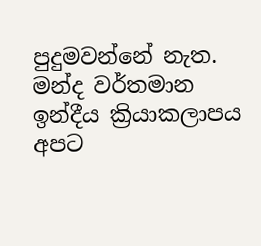පුදුමවන්නේ නැත. මන්ද වර්තමාන ඉන්දීය ක්‍රියාකලාපය අපට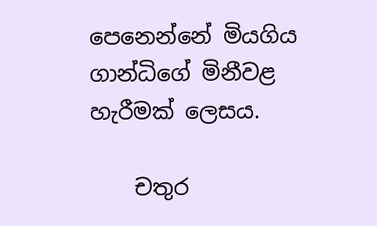පෙනෙන්නේ මියගිය ගාන්ධිගේ මිනීවළ හැරීමක්‌ ලෙසය.

    චතුර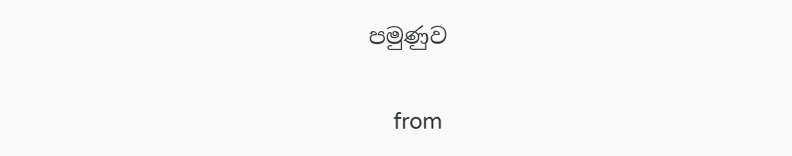පමුණුව

    from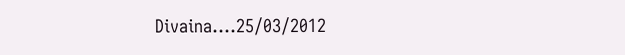Divaina....25/03/2012